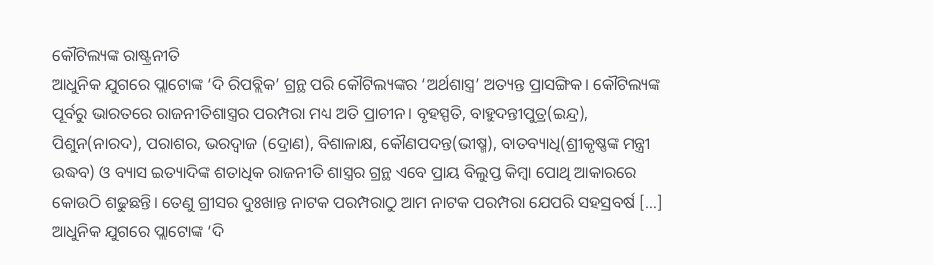କୌଟିଲ୍ୟଙ୍କ ରାଷ୍ଟ୍ରନୀତି
ଆଧୁନିକ ଯୁଗରେ ପ୍ଲାଟୋଙ୍କ ‘ଦି ରିପବ୍ଲିକ’ ଗ୍ରନ୍ଥ ପରି କୌଟିଲ୍ୟଙ୍କର ‘ଅର୍ଥଶାସ୍ତ୍ର’ ଅତ୍ୟନ୍ତ ପ୍ରାସଙ୍ଗିକ। କୌଟିଲ୍ୟଙ୍କ ପୂର୍ବରୁ ଭାରତରେ ରାଜନୀତିଶାସ୍ତ୍ରର ପରମ୍ପରା ମଧ୍ୟ ଅତି ପ୍ରାଚୀନ। ବୃହସ୍ପତି, ବାହୁଦନ୍ତୀପୁତ୍ର(ଇନ୍ଦ୍ର), ପିଶୁନ(ନାରଦ), ପରାଶର, ଭରଦ୍ୱାଜ (ଦ୍ରୋଣ), ବିଶାଳାକ୍ଷ, କୌଣପଦନ୍ତ(ଭୀଷ୍ମ), ବାତବ୍ୟାଧି(ଶ୍ରୀକୃଷ୍ଣଙ୍କ ମନ୍ତ୍ରୀ ଉଦ୍ଧବ) ଓ ବ୍ୟାସ ଇତ୍ୟାଦିଙ୍କ ଶତାଧିକ ରାଜନୀତି ଶାସ୍ତ୍ରର ଗ୍ରନ୍ଥ ଏବେ ପ୍ରାୟ ବିଲୁପ୍ତ କିମ୍ୱା ପୋଥି ଆକାରରେ କୋଉଠି ଶଢୁଛନ୍ତି। ତେଣୁ ଗ୍ରୀସର ଦୁଃଖାନ୍ତ ନାଟକ ପରମ୍ପରାଠୁ ଆମ ନାଟକ ପରମ୍ପରା ଯେପରି ସହସ୍ରବର୍ଷ […]
ଆଧୁନିକ ଯୁଗରେ ପ୍ଲାଟୋଙ୍କ ‘ଦି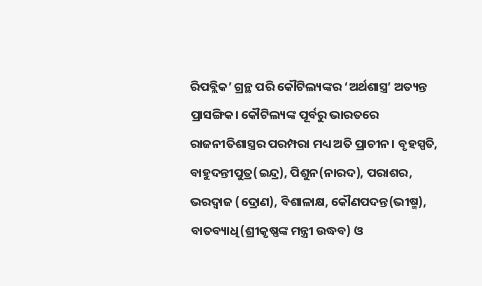ରିପବ୍ଲିକ’ ଗ୍ରନ୍ଥ ପରି କୌଟିଲ୍ୟଙ୍କର ‘ଅର୍ଥଶାସ୍ତ୍ର’ ଅତ୍ୟନ୍ତ ପ୍ରାସଙ୍ଗିକ। କୌଟିଲ୍ୟଙ୍କ ପୂର୍ବରୁ ଭାରତରେ ରାଜନୀତିଶାସ୍ତ୍ରର ପରମ୍ପରା ମଧ୍ୟ ଅତି ପ୍ରାଚୀନ। ବୃହସ୍ପତି, ବାହୁଦନ୍ତୀପୁତ୍ର(ଇନ୍ଦ୍ର), ପିଶୁନ(ନାରଦ), ପରାଶର, ଭରଦ୍ୱାଜ (ଦ୍ରୋଣ), ବିଶାଳାକ୍ଷ, କୌଣପଦନ୍ତ(ଭୀଷ୍ମ), ବାତବ୍ୟାଧି(ଶ୍ରୀକୃଷ୍ଣଙ୍କ ମନ୍ତ୍ରୀ ଉଦ୍ଧବ) ଓ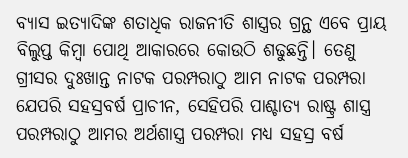ବ୍ୟାସ ଇତ୍ୟାଦିଙ୍କ ଶତାଧିକ ରାଜନୀତି ଶାସ୍ତ୍ରର ଗ୍ରନ୍ଥ ଏବେ ପ୍ରାୟ ବିଲୁପ୍ତ କିମ୍ୱା ପୋଥି ଆକାରରେ କୋଉଠି ଶଢୁଛନ୍ତି। ତେଣୁ ଗ୍ରୀସର ଦୁଃଖାନ୍ତ ନାଟକ ପରମ୍ପରାଠୁ ଆମ ନାଟକ ପରମ୍ପରା ଯେପରି ସହସ୍ରବର୍ଷ ପ୍ରାଚୀନ, ସେହିପରି ପାଶ୍ଚାତ୍ୟ ରାଷ୍ଟ୍ର ଶାସ୍ତ୍ର ପରମ୍ପରାଠୁ ଆମର ଅର୍ଥଶାସ୍ତ୍ର ପରମ୍ପରା ମଧ୍ୟ ସହସ୍ର ବର୍ଷ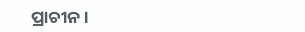ପ୍ରାଚୀନ।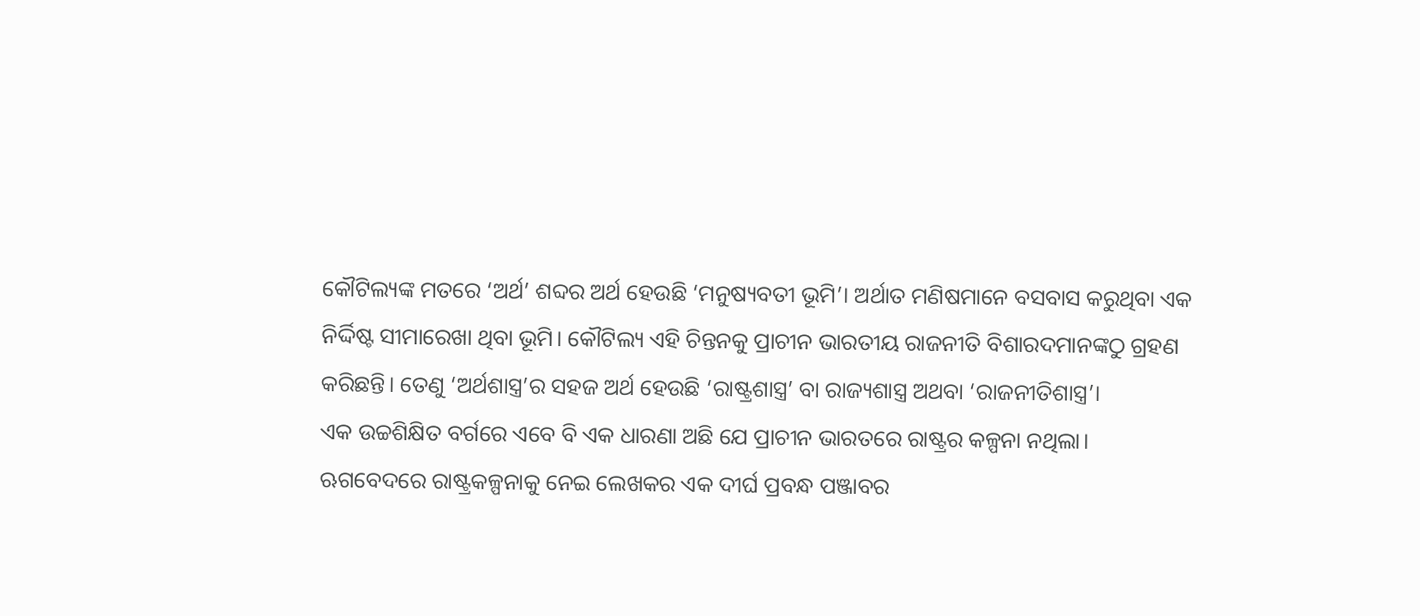କୌଟିଲ୍ୟଙ୍କ ମତରେ ‘ଅର୍ଥ’ ଶବ୍ଦର ଅର୍ଥ ହେଉଛି ‘ମନୁଷ୍ୟବତୀ ଭୂମି’। ଅର୍ଥାତ ମଣିଷମାନେ ବସବାସ କରୁଥିବା ଏକ ନିର୍ଦ୍ଦିଷ୍ଟ ସୀମାରେଖା ଥିବା ଭୂମି। କୌଟିଲ୍ୟ ଏହି ଚିନ୍ତନକୁ ପ୍ରାଚୀନ ଭାରତୀୟ ରାଜନୀତି ବିଶାରଦମାନଙ୍କଠୁ ଗ୍ରହଣ କରିଛନ୍ତି। ତେଣୁ ‘ଅର୍ଥଶାସ୍ତ୍ର’ର ସହଜ ଅର୍ଥ ହେଉଛି ‘ରାଷ୍ଟ୍ରଶାସ୍ତ୍ର’ ବା ରାଜ୍ୟଶାସ୍ତ୍ର ଅଥବା ‘ରାଜନୀତିଶାସ୍ତ୍ର’।
ଏକ ଉଚ୍ଚଶିକ୍ଷିତ ବର୍ଗରେ ଏବେ ବି ଏକ ଧାରଣା ଅଛି ଯେ ପ୍ରାଚୀନ ଭାରତରେ ରାଷ୍ଟ୍ରର କଳ୍ପନା ନଥିଲା। ଋଗବେଦରେ ରାଷ୍ଟ୍ରକଳ୍ପନାକୁ ନେଇ ଲେଖକର ଏକ ଦୀର୍ଘ ପ୍ରବନ୍ଧ ପଞ୍ଜାବର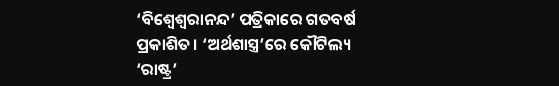‘ବିଶ୍ୱେଶ୍ୱରାନନ୍ଦ’ ପତ୍ରିକାରେ ଗତବର୍ଷ ପ୍ରକାଶିତ। ‘ଅର୍ଥଶାସ୍ତ୍ର’ରେ କୌଟିଲ୍ୟ ‘ରାଷ୍ଟ୍ର’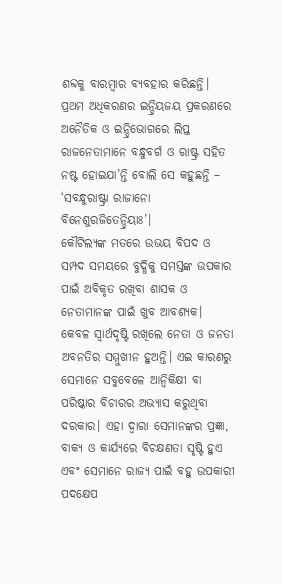ଶବ୍ଦକୁ ବାରମ୍ୱାର ବ୍ୟବହାର କରିଛନ୍ତି। ପ୍ରଥମ ଅଧିକରଣର ଇନ୍ଦ୍ରିୟଜୟ ପ୍ରକରଣରେ ଅନୈତିକ ଓ ଇନ୍ଦ୍ରିଭୋଗରେ ଲିପ୍ତ ରାଜନେତାମାନେ ବନ୍ଧୁବର୍ଗ ଓ ରାଷ୍ଟ୍ର ସହିତ ନଷ୍ଟ ହୋଇଯା’ନ୍ତି ବୋଲି ସେ କହୁଛନ୍ତି – ‘ସବନ୍ଧୁରାଷ୍ଟ୍ରା ରାଜାନୋ ବିନେଶୁରଜିତେନ୍ଦ୍ରିୟାଃ’।
କୌଟିଲ୍ୟଙ୍କ ମତରେ ଉଭୟ ବିପଦ ଓ ସମ୍ପଦ ସମୟରେ ବୁଦ୍ଧିକୁ ସମସ୍ତଙ୍କ ଉପକାର ପାଇଁ ଅବିକୃତ ରଖିବା ଶାସକ ଓ ନେତାମାନଙ୍କ ପାଇଁ ଖୁବ ଆବଶ୍ୟକ। କେବଳ ସ୍ୱାର୍ଥଦୃଷ୍ଟି ରଖିଲେ ନେତା ଓ ଜନତା ଅବନତିର ସମ୍ମୁଖୀନ ହୁଅନ୍ତି। ଏଇ କାରଣରୁ ସେମାନେ ସବୁବେଳେ ଆନ୍ୱିକିକ୍ଷୀ ବା ପରିଷ୍କାର ବିଚାରର ଅଭ୍ୟାସ କରୁଥିବା ଦରକାର। ଏହା ଦ୍ୱାରା ସେମାନଙ୍କର ପ୍ରଜ୍ଞା, ବାକ୍ୟ ଓ କାର୍ଯ୍ୟରେ ବିଚକ୍ଷଣତା ସୃଷ୍ଟି ହୁଏ ଏବଂ ସେମାନେ ରାଜ୍ୟ ପାଇଁ ବହୁ ଉପକାରୀ ପଦକ୍ଷେପ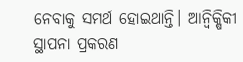ନେବାକୁ ସମର୍ଥ ହୋଇଥାନ୍ତି। ଆନ୍ୱିକ୍ଷିକୀ ସ୍ଥାପନା ପ୍ରକରଣ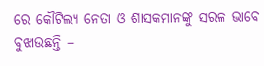ରେ କୌଟିଲ୍ୟ ନେତା ଓ ଶାସକମାନଙ୍କୁ ସରଳ ଭାବେ ବୁଝାଉଛନ୍ତି –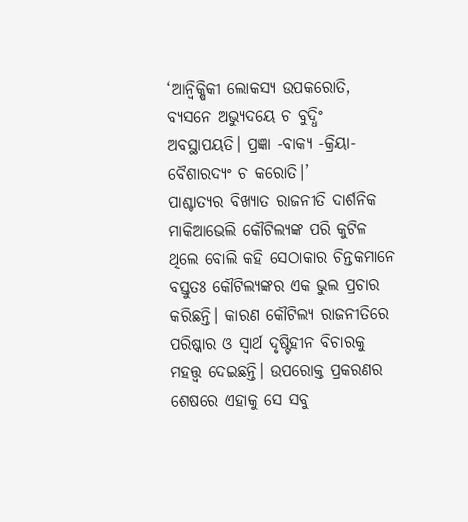‘ଆନ୍ୱିକ୍ଷିକୀ ଲୋକସ୍ୟ ଉପକରୋତି, ବ୍ୟସନେ ଅଭ୍ୟୁଦୟେ ଚ ବୁଦ୍ଧିଂ ଅବସ୍ଥାପୟତି। ପ୍ରଜ୍ଞା -ବାକ୍ୟ -କ୍ରିୟା- ବୈଶାରଦ୍ୟଂ ଚ କରୋତି।’
ପାଶ୍ଚାତ୍ୟର ବିଖ୍ୟାତ ରାଜନୀତି ଦାର୍ଶନିକ ମାକିଆଭେଲି କୌଟିଲ୍ୟଙ୍କ ପରି କୁଟିଳ ଥିଲେ ବୋଲି କହି ସେଠାକାର ଚିନ୍ତକମାନେ ବସ୍ତୁତଃ କୌଟିଲ୍ୟଙ୍କର ଏକ ଭୁଲ ପ୍ରଚାର କରିଛନ୍ତି। କାରଣ କୌଟିଲ୍ୟ ରାଜନୀତିରେ ପରିଷ୍କାର ଓ ସ୍ୱାର୍ଥ ଦୃଷ୍ଟିହୀନ ବିଚାରକୁ ମହତ୍ତ୍ୱ ଦେଇଛନ୍ତି। ଉପରୋକ୍ତ ପ୍ରକରଣର ଶେଷରେ ଏହାକୁ ସେ ସବୁ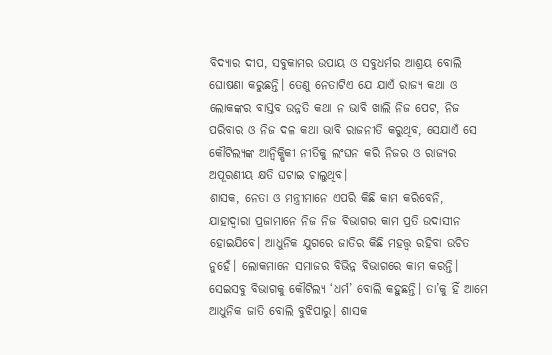ବିଦ୍ୟାର ଦୀପ, ସବୁକାମର ଉପାୟ ଓ ସବୁଧର୍ମର ଆଶ୍ରୟ ବୋଲି ଘୋଷଣା କରୁଛନ୍ତି। ତେଣୁ ନେତାଟିଏ ଯେ ଯାଏଁ ରାଜ୍ୟ କଥା ଓ ଲୋକଙ୍କର ବାସ୍ତବ ଉନ୍ନତି କଥା ନ ଭାବି ଖାଲି ନିଜ ପେଟ, ନିଜ ପରିବାର ଓ ନିଜ ଦଳ କଥା ଭାବି ରାଜନୀତି କରୁଥିବ, ସେଯାଏଁ ସେ କୌଟିଲ୍ୟଙ୍କ ଆନ୍ୱିକ୍ଷିକୀ ନୀତିକୁ ଲଂଘନ କରି ନିଜର ଓ ରାଜ୍ୟର ଅପୂରଣୀୟ କ୍ଷତି ଘଟାଇ ଚାଲୁଥିବ।
ଶାସକ, ନେତା ଓ ମନ୍ତ୍ରୀମାନେ ଏପରି କିଛି କାମ କରିବେନି, ଯାହାଦ୍ୱାରା ପ୍ରଜାମାନେ ନିଜ ନିଜ ବିଭାଗର କାମ ପ୍ରତି ଉଦାସୀନ ହୋଇଯିବେ। ଆଧୁନିକ ଯୁଗରେ ଜାତିର କିଛି ମହତ୍ତ୍ୱ ରହିବା ଉଚିତ ନୁହେଁ। ଲୋକମାନେ ସମାଜର ବିଭିନ୍ନ ବିଭାଗରେ କାମ କରନ୍ତି। ସେଇସବୁ ବିଭାଗକୁ କୌଟିଲ୍ୟ ‘ଧର୍ମ’ ବୋଲି କହୁଛନ୍ତି। ତା’କୁ ହିଁ ଆମେ ଆଧୁନିକ ଜାତି ବୋଲି ବୁଝିପାରୁ। ଶାସକ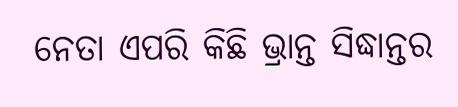ନେତା ଏପରି କିଛି ଭ୍ରାନ୍ତ ସିଦ୍ଧାନ୍ତର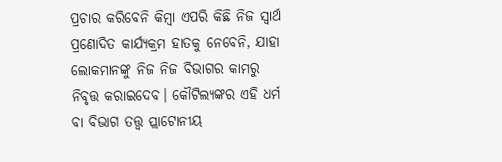ପ୍ରଚାର କରିବେନି କିମ୍ୱା ଏପରି କିଛି ନିଜ ସ୍ୱାର୍ଥ ପ୍ରଣୋଦିତ କାର୍ଯ୍ୟକ୍ରମ ହାତକୁ ନେବେନି, ଯାହା ଲୋକମାନଙ୍କୁ ନିଜ ନିଜ ବିଭାଗର କାମରୁ ନିବୃତ୍ତ କରାଇଦେବ। କୌଟିଲ୍ୟଙ୍କର ଏହି ଧର୍ମ ବା ବିଭାଗ ତତ୍ତ୍ୱ ପ୍ଲାଟୋନୀୟ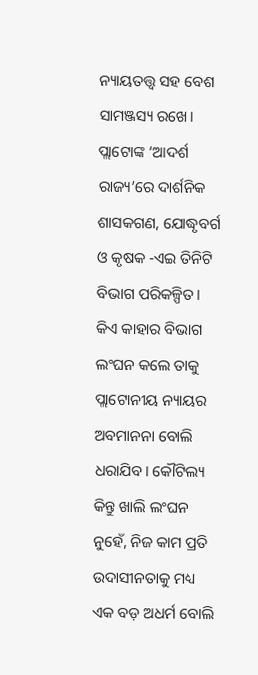ନ୍ୟାୟତତ୍ତ୍ୱ ସହ ବେଶ ସାମଞ୍ଜସ୍ୟ ରଖେ। ପ୍ଲାଟୋଙ୍କ ‘ଆଦର୍ଶ ରାଜ୍ୟ’ରେ ଦାର୍ଶନିକ ଶାସକଗଣ, ଯୋଦ୍ଧୃବର୍ଗ ଓ କୃଷକ -ଏଇ ତିନିଟି ବିଭାଗ ପରିକଳ୍ପିତ। କିଏ କାହାର ବିଭାଗ ଲଂଘନ କଲେ ତାକୁ ପ୍ଲାଟୋନୀୟ ନ୍ୟାୟର ଅବମାନନା ବୋଲି ଧରାଯିବ। କୌଟିଲ୍ୟ କିନ୍ତୁ ଖାଲି ଲଂଘନ ନୁହେଁ, ନିଜ କାମ ପ୍ରତି ଉଦାସୀନତାକୁ ମଧ୍ୟ ଏକ ବଡ଼ ଅଧର୍ମ ବୋଲି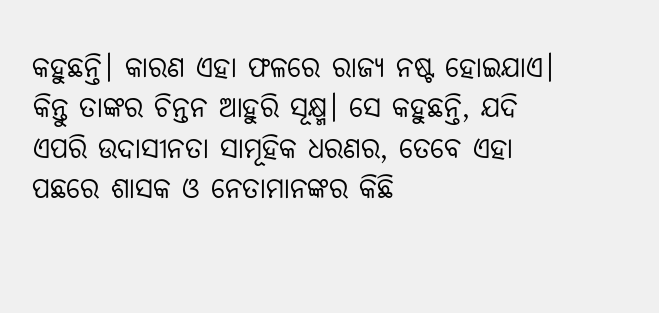କହୁଛନ୍ତି। କାରଣ ଏହା ଫଳରେ ରାଜ୍ୟ ନଷ୍ଟ ହୋଇଯାଏ। କିନ୍ତୁ ତାଙ୍କର ଚିନ୍ତନ ଆହୁରି ସୂକ୍ଷ୍ମ। ସେ କହୁଛନ୍ତି, ଯଦି ଏପରି ଉଦାସୀନତା ସାମୂହିକ ଧରଣର, ତେବେ ଏହା ପଛରେ ଶାସକ ଓ ନେତାମାନଙ୍କର କିଛି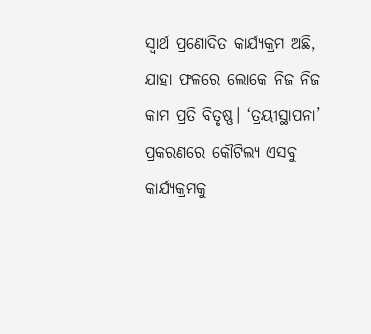ସ୍ୱାର୍ଥ ପ୍ରଣୋଦିତ କାର୍ଯ୍ୟକ୍ରମ ଅଛି, ଯାହା ଫଳରେ ଲୋକେ ନିଜ ନିଜ କାମ ପ୍ରତି ବିତୃଷ୍ଣ। ‘ତ୍ରୟୀସ୍ଥାପନା’ ପ୍ରକରଣରେ କୌଟିଲ୍ୟ ଏସବୁ କାର୍ଯ୍ୟକ୍ରମକୁ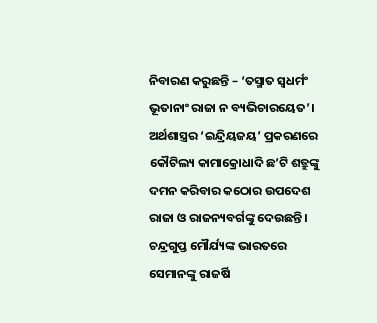ନିବାରଣ କରୁଛନ୍ତି – ‘ତସ୍ମାତ ସ୍ୱଧର୍ମଂ ଭୂତାନାଂ ରାଜା ନ ବ୍ୟଭିଚାରୟେତ’।
ଅର୍ଥଶାସ୍ତ୍ରର ‘ଇନ୍ଦ୍ରିୟଜୟ’ ପ୍ରକରଣରେ କୌଟିଲ୍ୟ କାମାକ୍ରୋଧାଦି ଛ’ଟି ଶତ୍ରୁଙ୍କୁ ଦମନ କରିବାର କଠୋର ଉପଦେଶ ରାଜା ଓ ରାଜନ୍ୟବର୍ଗଙ୍କୁ ଦେଉଛନ୍ତି। ଚନ୍ଦ୍ରଗୁପ୍ତ ମୌର୍ଯ୍ୟଙ୍କ ଭାରତରେ ସେମାନଙ୍କୁ ରାଜର୍ଷି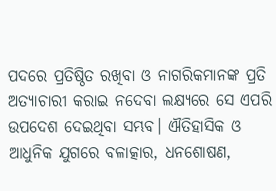ପଦରେ ପ୍ରତିଷ୍ଠିତ ରଖିବା ଓ ନାଗରିକମାନଙ୍କ ପ୍ରତି ଅତ୍ୟାଚାରୀ କରାଇ ନଦେବା ଲକ୍ଷ୍ୟରେ ସେ ଏପରି ଉପଦେଶ ଦେଇଥିବା ସମ୍ଭବ। ଐତିହାସିକ ଓ ଆଧୁନିକ ଯୁଗରେ ବଳାତ୍କାର, ଧନଶୋଷଣ,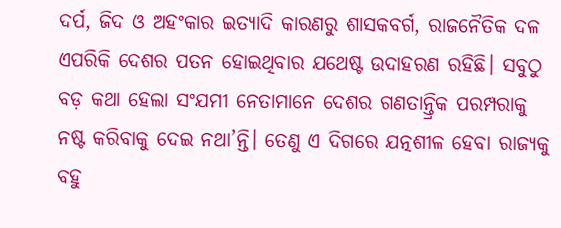ଦର୍ପ, ଜିଦ ଓ ଅହଂକାର ଇତ୍ୟାଦି କାରଣରୁ ଶାସକବର୍ଗ, ରାଜନୈତିକ ଦଳ ଏପରିକି ଦେଶର ପତନ ହୋଇଥିବାର ଯଥେଷ୍ଟ ଉଦାହରଣ ରହିଛି। ସବୁଠୁ ବଡ଼ କଥା ହେଲା ସଂଯମୀ ନେତାମାନେ ଦେଶର ଗଣତାନ୍ତ୍ରିକ ପରମ୍ପରାକୁ ନଷ୍ଟ କରିବାକୁ ଦେଇ ନଥା’ନ୍ତି। ତେଣୁ ଏ ଦିଗରେ ଯତ୍ନଶୀଳ ହେବା ରାଜ୍ୟକୁ ବହୁ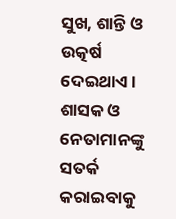ସୁଖ, ଶାନ୍ତି ଓ ଉତ୍କର୍ଷ ଦେଇଥାଏ। ଶାସକ ଓ ନେତାମାନଙ୍କୁ ସତର୍କ କରାଇବାକୁ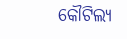କୌଟିଲ୍ୟ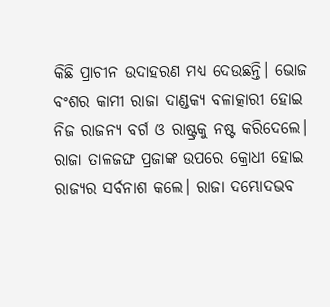କିଛି ପ୍ରାଚୀନ ଉଦାହରଣ ମଧ୍ୟ ଦେଉଛନ୍ତି। ଭୋଜ ବଂଶର କାମୀ ରାଜା ଦାଣ୍ଡକ୍ୟ ବଳାତ୍କାରୀ ହୋଇ ନିଜ ରାଜନ୍ୟ ବର୍ଗ ଓ ରାଷ୍ଟ୍ରକୁ ନଷ୍ଟ କରିଦେଲେ। ରାଜା ତାଳଜଙ୍ଘ ପ୍ରଜାଙ୍କ ଉପରେ କ୍ରୋଧୀ ହୋଇ ରାଜ୍ୟର ସର୍ବନାଶ କଲେ। ରାଜା ଦମ୍ଭୋଦଭବ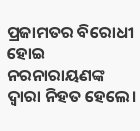ପ୍ରଜାମତର ବିରୋଧୀ ହୋଇ ନରନାରାୟଣଙ୍କ ଦ୍ୱାରା ନିହତ ହେଲେ।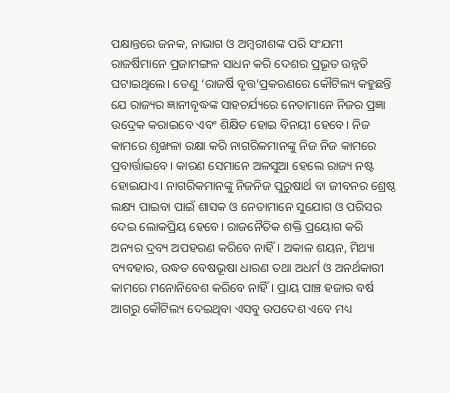ପକ୍ଷାନ୍ତରେ ଜନକ, ନାଭାଗ ଓ ଅମ୍ୱରୀଶଙ୍କ ପରି ସଂଯମୀ ରାଜର୍ଷିମାନେ ପ୍ରଜାମଙ୍ଗଳ ସାଧନ କରି ଦେଶର ପ୍ରଭୂତ ଉନ୍ନତି ଘଟାଇଥିଲେ। ତେଣୁ ‘ରାଜର୍ଷି ବୃତ୍ତ’ପ୍ରକରଣରେ କୌଟିଲ୍ୟ କହୁଛନ୍ତି ଯେ ରାଜ୍ୟର ଜ୍ଞାନୀବୃଦ୍ଧଙ୍କ ସାହଚର୍ଯ୍ୟରେ ନେତାମାନେ ନିଜର ପ୍ରଜ୍ଞା ଉଦ୍ରେକ କରାଇବେ ଏବଂ ଶିକ୍ଷିତ ହୋଇ ବିନୟୀ ହେବେ। ନିଜ କାମରେ ଶୃଙ୍ଖଳା ରକ୍ଷା କରି ନାଗରିକମାନଙ୍କୁ ନିଜ ନିଜ କାମରେ ପ୍ରବାର୍ତ୍ତାଇବେ। କାରଣ ସେମାନେ ଅଳସୁଆ ହେଲେ ରାଜ୍ୟ ନଷ୍ଟ ହୋଇଯାଏ। ନାଗରିକମାନଙ୍କୁ ନିଜନିଜ ପୁରୁଷାର୍ଥ ବା ଜୀବନର ଶ୍ରେଷ୍ଠ ଲକ୍ଷ୍ୟ ପାଇବା ପାଇଁ ଶାସକ ଓ ନେତାମାନେ ସୁଯୋଗ ଓ ପରିସର ଦେଇ ଲୋକପ୍ରିୟ ହେବେ। ରାଜନୈତିକ ଶକ୍ତି ପ୍ରୟୋଗ କରି ଅନ୍ୟର ଦ୍ରବ୍ୟ ଅପହରଣ କରିବେ ନାହିଁ। ଅକାଳ ଶୟନ, ମିଥ୍ୟା ବ୍ୟବହାର, ଉଦ୍ଧତ ବେଷଭୂଷା ଧାରଣ ତଥା ଅଧର୍ମ ଓ ଅନର୍ଥକାରୀ କାମରେ ମନୋନିବେଶ କରିବେ ନାହିଁ। ପ୍ରାୟ ପାଞ୍ଚ ହଜାର ବର୍ଷ ଆଗରୁ କୌଟିଲ୍ୟ ଦେଇଥିବା ଏସବୁ ଉପଦେଶ ଏବେ ମଧ୍ୟ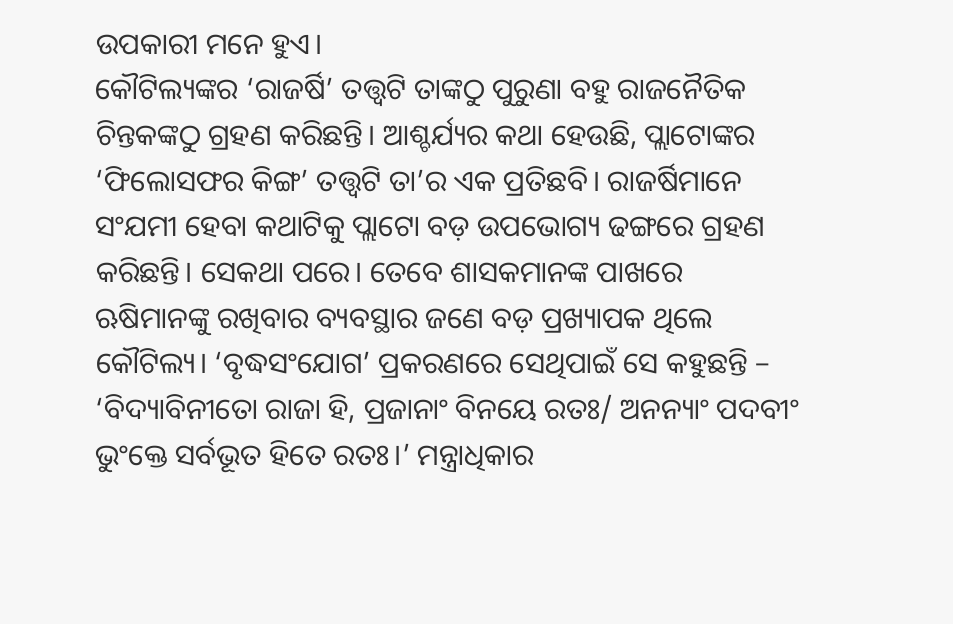ଉପକାରୀ ମନେ ହୁଏ।
କୌଟିଲ୍ୟଙ୍କର ‘ରାଜର୍ଷି’ ତତ୍ତ୍ୱଟି ତାଙ୍କଠୁ ପୁରୁଣା ବହୁ ରାଜନୈତିକ ଚିନ୍ତକଙ୍କଠୁ ଗ୍ରହଣ କରିଛନ୍ତି। ଆଶ୍ଚର୍ଯ୍ୟର କଥା ହେଉଛି, ପ୍ଲାଟୋଙ୍କର ‘ଫିଲୋସଫର କିଙ୍ଗ’ ତତ୍ତ୍ୱଟି ତା’ର ଏକ ପ୍ରତିଛବି। ରାଜର୍ଷିମାନେ ସଂଯମୀ ହେବା କଥାଟିକୁ ପ୍ଲାଟୋ ବଡ଼ ଉପଭୋଗ୍ୟ ଢଙ୍ଗରେ ଗ୍ରହଣ କରିଛନ୍ତି। ସେକଥା ପରେ। ତେବେ ଶାସକମାନଙ୍କ ପାଖରେ ଋଷିମାନଙ୍କୁ ରଖିବାର ବ୍ୟବସ୍ଥାର ଜଣେ ବଡ଼ ପ୍ରଖ୍ୟାପକ ଥିଲେ କୌଟିଲ୍ୟ। ‘ବୃଦ୍ଧସଂଯୋଗ’ ପ୍ରକରଣରେ ସେଥିପାଇଁ ସେ କହୁଛନ୍ତି – ‘ବିଦ୍ୟାବିନୀତୋ ରାଜା ହି, ପ୍ରଜାନାଂ ବିନୟେ ରତଃ/ ଅନନ୍ୟାଂ ପଦବୀଂ ଭୁଂକ୍ତେ ସର୍ବଭୂତ ହିତେ ରତଃ।’ ମନ୍ତ୍ରାଧିକାର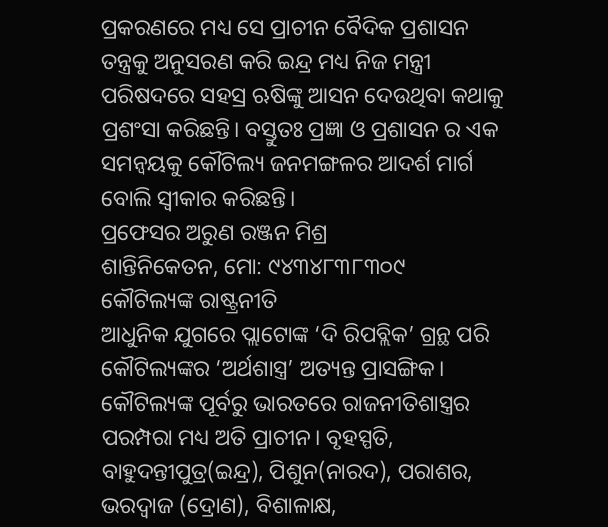ପ୍ରକରଣରେ ମଧ୍ୟ ସେ ପ୍ରାଚୀନ ବୈଦିକ ପ୍ରଶାସନ ତନ୍ତ୍ରକୁ ଅନୁସରଣ କରି ଇନ୍ଦ୍ର ମଧ୍ୟ ନିଜ ମନ୍ତ୍ରୀ ପରିଷଦରେ ସହସ୍ର ଋଷିଙ୍କୁ ଆସନ ଦେଉଥିବା କଥାକୁ ପ୍ରଶଂସା କରିଛନ୍ତି। ବସ୍ତୁତଃ ପ୍ରଜ୍ଞା ଓ ପ୍ରଶାସନ ର ଏକ ସମନ୍ୱୟକୁ କୌଟିଲ୍ୟ ଜନମଙ୍ଗଳର ଆଦର୍ଶ ମାର୍ଗ ବୋଲି ସ୍ୱୀକାର କରିଛନ୍ତି।
ପ୍ରଫେସର ଅରୁଣ ରଞ୍ଜନ ମିଶ୍ର
ଶାନ୍ତିନିକେତନ, ମୋ: ୯୪୩୪୮୩୮୩୦୯
କୌଟିଲ୍ୟଙ୍କ ରାଷ୍ଟ୍ରନୀତି
ଆଧୁନିକ ଯୁଗରେ ପ୍ଲାଟୋଙ୍କ ‘ଦି ରିପବ୍ଲିକ’ ଗ୍ରନ୍ଥ ପରି କୌଟିଲ୍ୟଙ୍କର ‘ଅର୍ଥଶାସ୍ତ୍ର’ ଅତ୍ୟନ୍ତ ପ୍ରାସଙ୍ଗିକ। କୌଟିଲ୍ୟଙ୍କ ପୂର୍ବରୁ ଭାରତରେ ରାଜନୀତିଶାସ୍ତ୍ରର ପରମ୍ପରା ମଧ୍ୟ ଅତି ପ୍ରାଚୀନ। ବୃହସ୍ପତି, ବାହୁଦନ୍ତୀପୁତ୍ର(ଇନ୍ଦ୍ର), ପିଶୁନ(ନାରଦ), ପରାଶର, ଭରଦ୍ୱାଜ (ଦ୍ରୋଣ), ବିଶାଳାକ୍ଷ,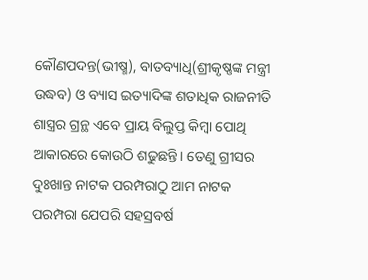କୌଣପଦନ୍ତ(ଭୀଷ୍ମ), ବାତବ୍ୟାଧି(ଶ୍ରୀକୃଷ୍ଣଙ୍କ ମନ୍ତ୍ରୀ ଉଦ୍ଧବ) ଓ ବ୍ୟାସ ଇତ୍ୟାଦିଙ୍କ ଶତାଧିକ ରାଜନୀତି ଶାସ୍ତ୍ରର ଗ୍ରନ୍ଥ ଏବେ ପ୍ରାୟ ବିଲୁପ୍ତ କିମ୍ୱା ପୋଥି ଆକାରରେ କୋଉଠି ଶଢୁଛନ୍ତି। ତେଣୁ ଗ୍ରୀସର ଦୁଃଖାନ୍ତ ନାଟକ ପରମ୍ପରାଠୁ ଆମ ନାଟକ ପରମ୍ପରା ଯେପରି ସହସ୍ରବର୍ଷ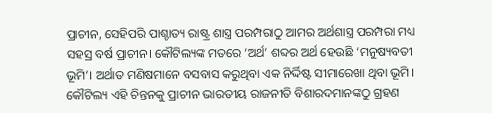ପ୍ରାଚୀନ, ସେହିପରି ପାଶ୍ଚାତ୍ୟ ରାଷ୍ଟ୍ର ଶାସ୍ତ୍ର ପରମ୍ପରାଠୁ ଆମର ଅର୍ଥଶାସ୍ତ୍ର ପରମ୍ପରା ମଧ୍ୟ ସହସ୍ର ବର୍ଷ ପ୍ରାଚୀନ। କୌଟିଲ୍ୟଙ୍କ ମତରେ ‘ଅର୍ଥ’ ଶବ୍ଦର ଅର୍ଥ ହେଉଛି ‘ମନୁଷ୍ୟବତୀ ଭୂମି’। ଅର୍ଥାତ ମଣିଷମାନେ ବସବାସ କରୁଥିବା ଏକ ନିର୍ଦ୍ଦିଷ୍ଟ ସୀମାରେଖା ଥିବା ଭୂମି। କୌଟିଲ୍ୟ ଏହି ଚିନ୍ତନକୁ ପ୍ରାଚୀନ ଭାରତୀୟ ରାଜନୀତି ବିଶାରଦମାନଙ୍କଠୁ ଗ୍ରହଣ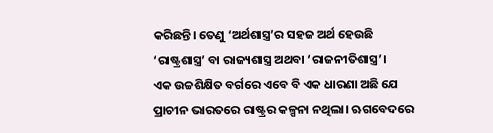କରିଛନ୍ତି। ତେଣୁ ‘ଅର୍ଥଶାସ୍ତ୍ର’ର ସହଜ ଅର୍ଥ ହେଉଛି ‘ରାଷ୍ଟ୍ରଶାସ୍ତ୍ର’ ବା ରାଜ୍ୟଶାସ୍ତ୍ର ଅଥବା ‘ରାଜନୀତିଶାସ୍ତ୍ର’।
ଏକ ଉଚ୍ଚଶିକ୍ଷିତ ବର୍ଗରେ ଏବେ ବି ଏକ ଧାରଣା ଅଛି ଯେ ପ୍ରାଚୀନ ଭାରତରେ ରାଷ୍ଟ୍ରର କଳ୍ପନା ନଥିଲା। ଋଗବେଦରେ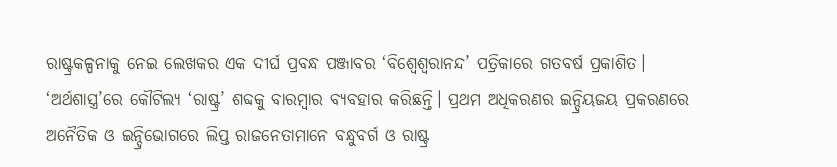ରାଷ୍ଟ୍ରକଳ୍ପନାକୁ ନେଇ ଲେଖକର ଏକ ଦୀର୍ଘ ପ୍ରବନ୍ଧ ପଞ୍ଜାବର ‘ବିଶ୍ୱେଶ୍ୱରାନନ୍ଦ’ ପତ୍ରିକାରେ ଗତବର୍ଷ ପ୍ରକାଶିତ। ‘ଅର୍ଥଶାସ୍ତ୍ର’ରେ କୌଟିଲ୍ୟ ‘ରାଷ୍ଟ୍ର’ ଶବ୍ଦକୁ ବାରମ୍ୱାର ବ୍ୟବହାର କରିଛନ୍ତି। ପ୍ରଥମ ଅଧିକରଣର ଇନ୍ଦ୍ରିୟଜୟ ପ୍ରକରଣରେ ଅନୈତିକ ଓ ଇନ୍ଦ୍ରିଭୋଗରେ ଲିପ୍ତ ରାଜନେତାମାନେ ବନ୍ଧୁବର୍ଗ ଓ ରାଷ୍ଟ୍ର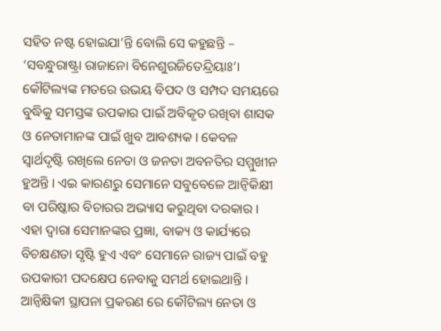ସହିତ ନଷ୍ଟ ହୋଇଯା’ନ୍ତି ବୋଲି ସେ କହୁଛନ୍ତି – ‘ସବନ୍ଧୁରାଷ୍ଟ୍ରା ରାଜାନୋ ବିନେଶୁରଜିତେନ୍ଦ୍ରିୟାଃ’।
କୌଟିଲ୍ୟଙ୍କ ମତରେ ଉଭୟ ବିପଦ ଓ ସମ୍ପଦ ସମୟରେ ବୁଦ୍ଧିକୁ ସମସ୍ତଙ୍କ ଉପକାର ପାଇଁ ଅବିକୃତ ରଖିବା ଶାସକ ଓ ନେତାମାନଙ୍କ ପାଇଁ ଖୁବ ଆବଶ୍ୟକ। କେବଳ ସ୍ୱାର୍ଥଦୃଷ୍ଟି ରଖିଲେ ନେତା ଓ ଜନତା ଅବନତିର ସମ୍ମୁଖୀନ ହୁଅନ୍ତି। ଏଇ କାରଣରୁ ସେମାନେ ସବୁବେଳେ ଆନ୍ୱିକିକ୍ଷୀ ବା ପରିଷ୍କାର ବିଚାରର ଅଭ୍ୟାସ କରୁଥିବା ଦରକାର। ଏହା ଦ୍ୱାରା ସେମାନଙ୍କର ପ୍ରଜ୍ଞା, ବାକ୍ୟ ଓ କାର୍ଯ୍ୟରେ ବିଚକ୍ଷଣତା ସୃଷ୍ଟି ହୁଏ ଏବଂ ସେମାନେ ରାଜ୍ୟ ପାଇଁ ବହୁ ଉପକାରୀ ପଦକ୍ଷେପ ନେବାକୁ ସମର୍ଥ ହୋଇଥାନ୍ତି। ଆନ୍ୱିକ୍ଷିକୀ ସ୍ଥାପନା ପ୍ରକରଣ ରେ କୌଟିଲ୍ୟ ନେତା ଓ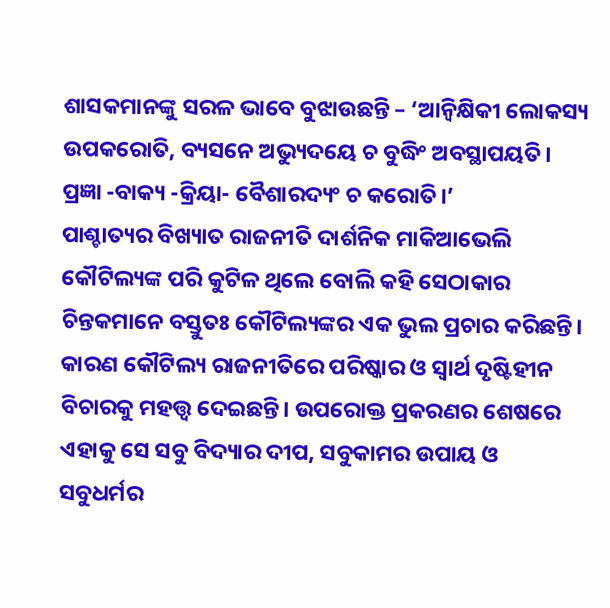ଶାସକମାନଙ୍କୁ ସରଳ ଭାବେ ବୁଝାଉଛନ୍ତି – ‘ଆନ୍ୱିକ୍ଷିକୀ ଲୋକସ୍ୟ ଉପକରୋତି, ବ୍ୟସନେ ଅଭ୍ୟୁଦୟେ ଚ ବୁଦ୍ଧିଂ ଅବସ୍ଥାପୟତି। ପ୍ରଜ୍ଞା -ବାକ୍ୟ -କ୍ରିୟା- ବୈଶାରଦ୍ୟଂ ଚ କରୋତି।’
ପାଶ୍ଚାତ୍ୟର ବିଖ୍ୟାତ ରାଜନୀତି ଦାର୍ଶନିକ ମାକିଆଭେଲି କୌଟିଲ୍ୟଙ୍କ ପରି କୁଟିଳ ଥିଲେ ବୋଲି କହି ସେଠାକାର ଚିନ୍ତକମାନେ ବସ୍ତୁତଃ କୌଟିଲ୍ୟଙ୍କର ଏକ ଭୁଲ ପ୍ରଚାର କରିଛନ୍ତି। କାରଣ କୌଟିଲ୍ୟ ରାଜନୀତିରେ ପରିଷ୍କାର ଓ ସ୍ୱାର୍ଥ ଦୃଷ୍ଟିହୀନ ବିଚାରକୁ ମହତ୍ତ୍ୱ ଦେଇଛନ୍ତି। ଉପରୋକ୍ତ ପ୍ରକରଣର ଶେଷରେ ଏହାକୁ ସେ ସବୁ ବିଦ୍ୟାର ଦୀପ, ସବୁକାମର ଉପାୟ ଓ ସବୁଧର୍ମର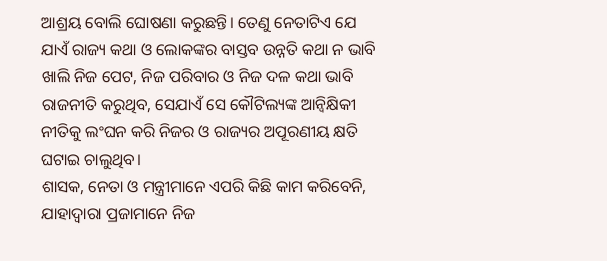ଆଶ୍ରୟ ବୋଲି ଘୋଷଣା କରୁଛନ୍ତି। ତେଣୁ ନେତାଟିଏ ଯେ ଯାଏଁ ରାଜ୍ୟ କଥା ଓ ଲୋକଙ୍କର ବାସ୍ତବ ଉନ୍ନତି କଥା ନ ଭାବି ଖାଲି ନିଜ ପେଟ, ନିଜ ପରିବାର ଓ ନିଜ ଦଳ କଥା ଭାବି ରାଜନୀତି କରୁଥିବ, ସେଯାଏଁ ସେ କୌଟିଲ୍ୟଙ୍କ ଆନ୍ୱିକ୍ଷିକୀ ନୀତିକୁ ଲଂଘନ କରି ନିଜର ଓ ରାଜ୍ୟର ଅପୂରଣୀୟ କ୍ଷତି ଘଟାଇ ଚାଲୁଥିବ।
ଶାସକ, ନେତା ଓ ମନ୍ତ୍ରୀମାନେ ଏପରି କିଛି କାମ କରିବେନି, ଯାହାଦ୍ୱାରା ପ୍ରଜାମାନେ ନିଜ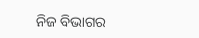ନିଜ ବିଭାଗର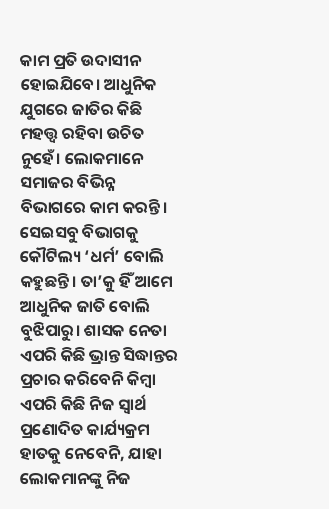କାମ ପ୍ରତି ଉଦାସୀନ ହୋଇଯିବେ। ଆଧୁନିକ ଯୁଗରେ ଜାତିର କିଛି ମହତ୍ତ୍ୱ ରହିବା ଉଚିତ ନୁହେଁ। ଲୋକମାନେ ସମାଜର ବିଭିନ୍ନ ବିଭାଗରେ କାମ କରନ୍ତି। ସେଇସବୁ ବିଭାଗକୁ କୌଟିଲ୍ୟ ‘ଧର୍ମ’ ବୋଲି କହୁଛନ୍ତି। ତା’କୁ ହିଁ ଆମେ ଆଧୁନିକ ଜାତି ବୋଲି ବୁଝିପାରୁ। ଶାସକ ନେତା ଏପରି କିଛି ଭ୍ରାନ୍ତ ସିଦ୍ଧାନ୍ତର ପ୍ରଚାର କରିବେନି କିମ୍ୱା ଏପରି କିଛି ନିଜ ସ୍ୱାର୍ଥ ପ୍ରଣୋଦିତ କାର୍ଯ୍ୟକ୍ରମ ହାତକୁ ନେବେନି, ଯାହା ଲୋକମାନଙ୍କୁ ନିଜ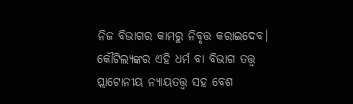ନିଜ ବିଭାଗର କାମରୁ ନିବୃତ୍ତ କରାଇଦେବ। କୌଟିଲ୍ୟଙ୍କର ଏହି ଧର୍ମ ବା ବିଭାଗ ତତ୍ତ୍ୱ ପ୍ଲାଟୋନୀୟ ନ୍ୟାୟତତ୍ତ୍ୱ ସହ ବେଶ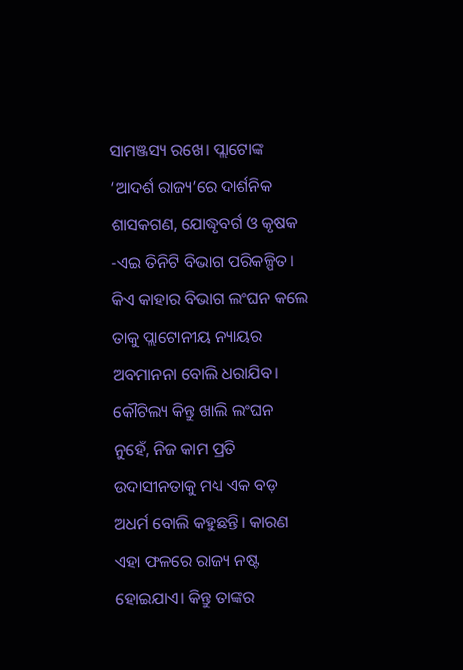ସାମଞ୍ଜସ୍ୟ ରଖେ। ପ୍ଲାଟୋଙ୍କ ‘ଆଦର୍ଶ ରାଜ୍ୟ’ରେ ଦାର୍ଶନିକ ଶାସକଗଣ, ଯୋଦ୍ଧୃବର୍ଗ ଓ କୃଷକ -ଏଇ ତିନିଟି ବିଭାଗ ପରିକଳ୍ପିତ। କିଏ କାହାର ବିଭାଗ ଲଂଘନ କଲେ ତାକୁ ପ୍ଲାଟୋନୀୟ ନ୍ୟାୟର ଅବମାନନା ବୋଲି ଧରାଯିବ। କୌଟିଲ୍ୟ କିନ୍ତୁ ଖାଲି ଲଂଘନ ନୁହେଁ, ନିଜ କାମ ପ୍ରତି ଉଦାସୀନତାକୁ ମଧ୍ୟ ଏକ ବଡ଼ ଅଧର୍ମ ବୋଲି କହୁଛନ୍ତି। କାରଣ ଏହା ଫଳରେ ରାଜ୍ୟ ନଷ୍ଟ ହୋଇଯାଏ। କିନ୍ତୁ ତାଙ୍କର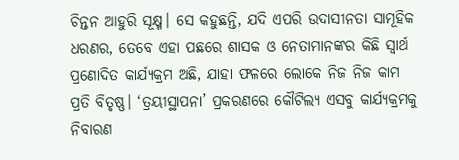ଚିନ୍ତନ ଆହୁରି ସୂକ୍ଷ୍ମ। ସେ କହୁଛନ୍ତି, ଯଦି ଏପରି ଉଦାସୀନତା ସାମୂହିକ ଧରଣର, ତେବେ ଏହା ପଛରେ ଶାସକ ଓ ନେତାମାନଙ୍କର କିଛି ସ୍ୱାର୍ଥ ପ୍ରଣୋଦିତ କାର୍ଯ୍ୟକ୍ରମ ଅଛି, ଯାହା ଫଳରେ ଲୋକେ ନିଜ ନିଜ କାମ ପ୍ରତି ବିତୃଷ୍ଣ। ‘ତ୍ରୟୀସ୍ଥାପନା’ ପ୍ରକରଣରେ କୌଟିଲ୍ୟ ଏସବୁ କାର୍ଯ୍ୟକ୍ରମକୁ ନିବାରଣ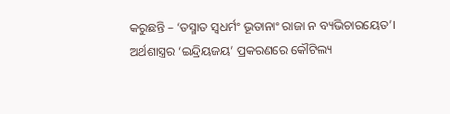କରୁଛନ୍ତି – ‘ତସ୍ମାତ ସ୍ୱଧର୍ମଂ ଭୂତାନାଂ ରାଜା ନ ବ୍ୟଭିଚାରୟେତ’।
ଅର୍ଥଶାସ୍ତ୍ରର ‘ଇନ୍ଦ୍ରିୟଜୟ’ ପ୍ରକରଣରେ କୌଟିଲ୍ୟ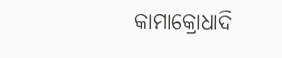କାମାକ୍ରୋଧାଦି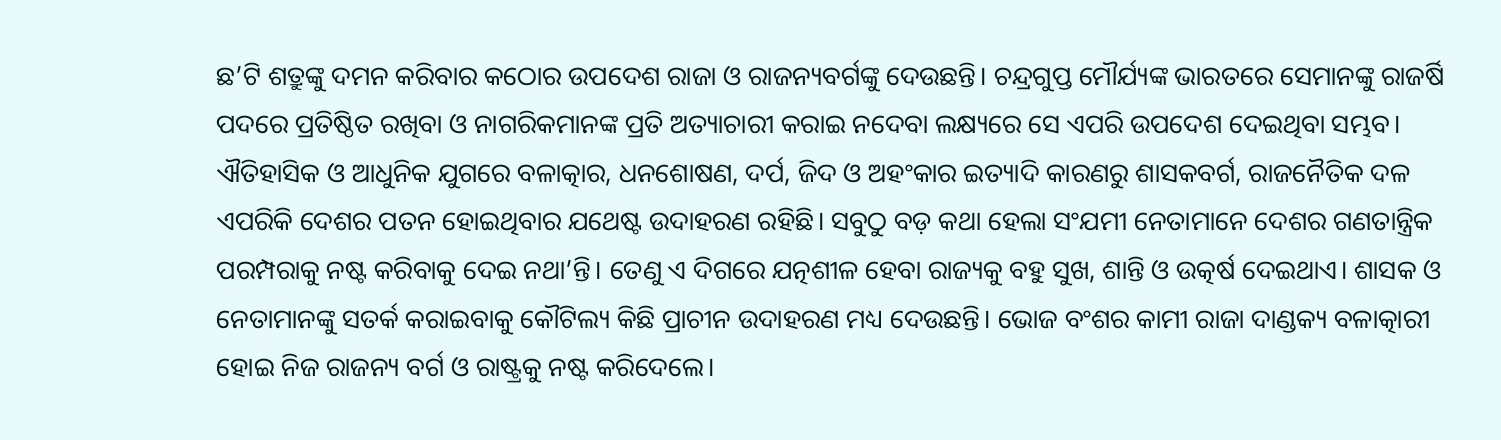ଛ’ଟି ଶତ୍ରୁଙ୍କୁ ଦମନ କରିବାର କଠୋର ଉପଦେଶ ରାଜା ଓ ରାଜନ୍ୟବର୍ଗଙ୍କୁ ଦେଉଛନ୍ତି। ଚନ୍ଦ୍ରଗୁପ୍ତ ମୌର୍ଯ୍ୟଙ୍କ ଭାରତରେ ସେମାନଙ୍କୁ ରାଜର୍ଷି ପଦରେ ପ୍ରତିଷ୍ଠିତ ରଖିବା ଓ ନାଗରିକମାନଙ୍କ ପ୍ରତି ଅତ୍ୟାଚାରୀ କରାଇ ନଦେବା ଲକ୍ଷ୍ୟରେ ସେ ଏପରି ଉପଦେଶ ଦେଇଥିବା ସମ୍ଭବ। ଐତିହାସିକ ଓ ଆଧୁନିକ ଯୁଗରେ ବଳାତ୍କାର, ଧନଶୋଷଣ, ଦର୍ପ, ଜିଦ ଓ ଅହଂକାର ଇତ୍ୟାଦି କାରଣରୁ ଶାସକବର୍ଗ, ରାଜନୈତିକ ଦଳ ଏପରିକି ଦେଶର ପତନ ହୋଇଥିବାର ଯଥେଷ୍ଟ ଉଦାହରଣ ରହିଛି। ସବୁଠୁ ବଡ଼ କଥା ହେଲା ସଂଯମୀ ନେତାମାନେ ଦେଶର ଗଣତାନ୍ତ୍ରିକ ପରମ୍ପରାକୁ ନଷ୍ଟ କରିବାକୁ ଦେଇ ନଥା’ନ୍ତି। ତେଣୁ ଏ ଦିଗରେ ଯତ୍ନଶୀଳ ହେବା ରାଜ୍ୟକୁ ବହୁ ସୁଖ, ଶାନ୍ତି ଓ ଉତ୍କର୍ଷ ଦେଇଥାଏ। ଶାସକ ଓ ନେତାମାନଙ୍କୁ ସତର୍କ କରାଇବାକୁ କୌଟିଲ୍ୟ କିଛି ପ୍ରାଚୀନ ଉଦାହରଣ ମଧ୍ୟ ଦେଉଛନ୍ତି। ଭୋଜ ବଂଶର କାମୀ ରାଜା ଦାଣ୍ଡକ୍ୟ ବଳାତ୍କାରୀ ହୋଇ ନିଜ ରାଜନ୍ୟ ବର୍ଗ ଓ ରାଷ୍ଟ୍ରକୁ ନଷ୍ଟ କରିଦେଲେ।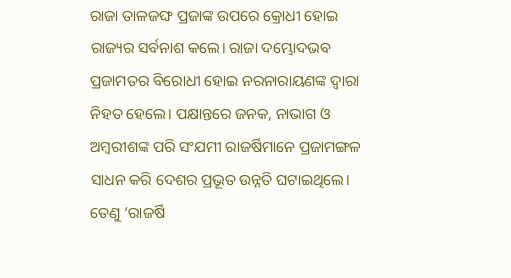ରାଜା ତାଳଜଙ୍ଘ ପ୍ରଜାଙ୍କ ଉପରେ କ୍ରୋଧୀ ହୋଇ ରାଜ୍ୟର ସର୍ବନାଶ କଲେ। ରାଜା ଦମ୍ଭୋଦଭବ ପ୍ରଜାମତର ବିରୋଧୀ ହୋଇ ନରନାରାୟଣଙ୍କ ଦ୍ୱାରା ନିହତ ହେଲେ। ପକ୍ଷାନ୍ତରେ ଜନକ, ନାଭାଗ ଓ ଅମ୍ୱରୀଶଙ୍କ ପରି ସଂଯମୀ ରାଜର୍ଷିମାନେ ପ୍ରଜାମଙ୍ଗଳ ସାଧନ କରି ଦେଶର ପ୍ରଭୂତ ଉନ୍ନତି ଘଟାଇଥିଲେ। ତେଣୁ ‘ରାଜର୍ଷି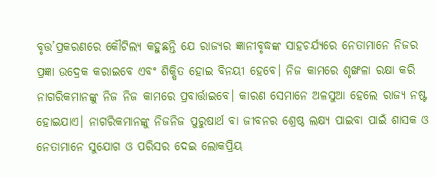ବୃତ୍ତ’ପ୍ରକରଣରେ କୌଟିଲ୍ୟ କହୁଛନ୍ତି ଯେ ରାଜ୍ୟର ଜ୍ଞାନୀବୃଦ୍ଧଙ୍କ ସାହଚର୍ଯ୍ୟରେ ନେତାମାନେ ନିଜର ପ୍ରଜ୍ଞା ଉଦ୍ରେକ କରାଇବେ ଏବଂ ଶିକ୍ଷିତ ହୋଇ ବିନୟୀ ହେବେ। ନିଜ କାମରେ ଶୃଙ୍ଖଳା ରକ୍ଷା କରି ନାଗରିକମାନଙ୍କୁ ନିଜ ନିଜ କାମରେ ପ୍ରବାର୍ତ୍ତାଇବେ। କାରଣ ସେମାନେ ଅଳସୁଆ ହେଲେ ରାଜ୍ୟ ନଷ୍ଟ ହୋଇଯାଏ। ନାଗରିକମାନଙ୍କୁ ନିଜନିଜ ପୁରୁଷାର୍ଥ ବା ଜୀବନର ଶ୍ରେଷ୍ଠ ଲକ୍ଷ୍ୟ ପାଇବା ପାଇଁ ଶାସକ ଓ ନେତାମାନେ ସୁଯୋଗ ଓ ପରିସର ଦେଇ ଲୋକପ୍ରିୟ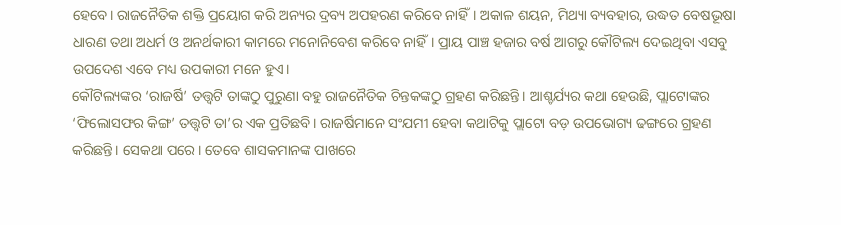ହେବେ। ରାଜନୈତିକ ଶକ୍ତି ପ୍ରୟୋଗ କରି ଅନ୍ୟର ଦ୍ରବ୍ୟ ଅପହରଣ କରିବେ ନାହିଁ। ଅକାଳ ଶୟନ, ମିଥ୍ୟା ବ୍ୟବହାର, ଉଦ୍ଧତ ବେଷଭୂଷା ଧାରଣ ତଥା ଅଧର୍ମ ଓ ଅନର୍ଥକାରୀ କାମରେ ମନୋନିବେଶ କରିବେ ନାହିଁ। ପ୍ରାୟ ପାଞ୍ଚ ହଜାର ବର୍ଷ ଆଗରୁ କୌଟିଲ୍ୟ ଦେଇଥିବା ଏସବୁ ଉପଦେଶ ଏବେ ମଧ୍ୟ ଉପକାରୀ ମନେ ହୁଏ।
କୌଟିଲ୍ୟଙ୍କର ‘ରାଜର୍ଷି’ ତତ୍ତ୍ୱଟି ତାଙ୍କଠୁ ପୁରୁଣା ବହୁ ରାଜନୈତିକ ଚିନ୍ତକଙ୍କଠୁ ଗ୍ରହଣ କରିଛନ୍ତି। ଆଶ୍ଚର୍ଯ୍ୟର କଥା ହେଉଛି, ପ୍ଲାଟୋଙ୍କର ‘ଫିଲୋସଫର କିଙ୍ଗ’ ତତ୍ତ୍ୱଟି ତା’ର ଏକ ପ୍ରତିଛବି। ରାଜର୍ଷିମାନେ ସଂଯମୀ ହେବା କଥାଟିକୁ ପ୍ଲାଟୋ ବଡ଼ ଉପଭୋଗ୍ୟ ଢଙ୍ଗରେ ଗ୍ରହଣ କରିଛନ୍ତି। ସେକଥା ପରେ। ତେବେ ଶାସକମାନଙ୍କ ପାଖରେ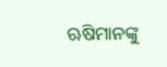ଋଷିମାନଙ୍କୁ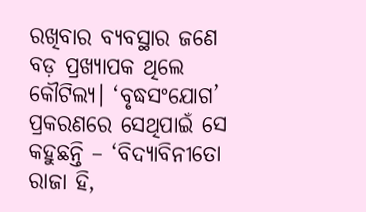ରଖିବାର ବ୍ୟବସ୍ଥାର ଜଣେ ବଡ଼ ପ୍ରଖ୍ୟାପକ ଥିଲେ କୌଟିଲ୍ୟ। ‘ବୃଦ୍ଧସଂଯୋଗ’ ପ୍ରକରଣରେ ସେଥିପାଇଁ ସେ କହୁଛନ୍ତି – ‘ବିଦ୍ୟାବିନୀତୋ ରାଜା ହି,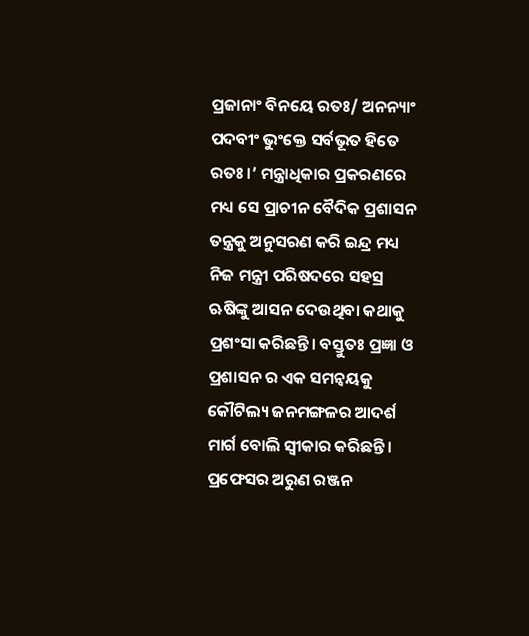ପ୍ରଜାନାଂ ବିନୟେ ରତଃ/ ଅନନ୍ୟାଂ ପଦବୀଂ ଭୁଂକ୍ତେ ସର୍ବଭୂତ ହିତେ ରତଃ।’ ମନ୍ତ୍ରାଧିକାର ପ୍ରକରଣରେ ମଧ୍ୟ ସେ ପ୍ରାଚୀନ ବୈଦିକ ପ୍ରଶାସନ ତନ୍ତ୍ରକୁ ଅନୁସରଣ କରି ଇନ୍ଦ୍ର ମଧ୍ୟ ନିଜ ମନ୍ତ୍ରୀ ପରିଷଦରେ ସହସ୍ର ଋଷିଙ୍କୁ ଆସନ ଦେଉଥିବା କଥାକୁ ପ୍ରଶଂସା କରିଛନ୍ତି। ବସ୍ତୁତଃ ପ୍ରଜ୍ଞା ଓ ପ୍ରଶାସନ ର ଏକ ସମନ୍ୱୟକୁ କୌଟିଲ୍ୟ ଜନମଙ୍ଗଳର ଆଦର୍ଶ ମାର୍ଗ ବୋଲି ସ୍ୱୀକାର କରିଛନ୍ତି।
ପ୍ରଫେସର ଅରୁଣ ରଞ୍ଜନ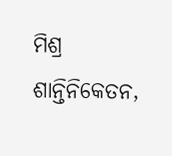ମିଶ୍ର
ଶାନ୍ତିନିକେତନ,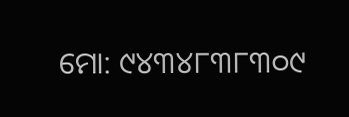ମୋ: ୯୪୩୪୮୩୮୩୦୯